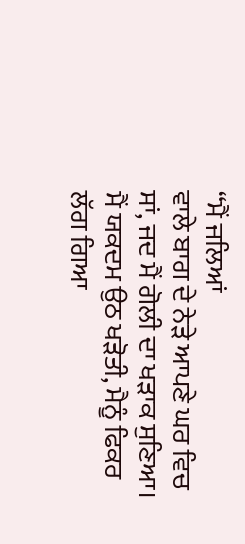“ਮੈਂ ਜਲਿਆਂ
ਵਾਲੇ ਬਾਗ ਦੇ ਨੇੜੇ ਆਪਣੇ ਘਰ ਵਿਚ ਸਾਂ, ਜਦ ਮੈਂ ਗੋਲੀ ਦਾ ਖੜਾਕ ਸੁਣਿਆ। ਮੈਂ ਯਕਦਮ ਉਠ ਖੜੋਤੀ, ਮੈਨੂੰ ਫਿਕਰ ਲੱਗ ਗਿਆ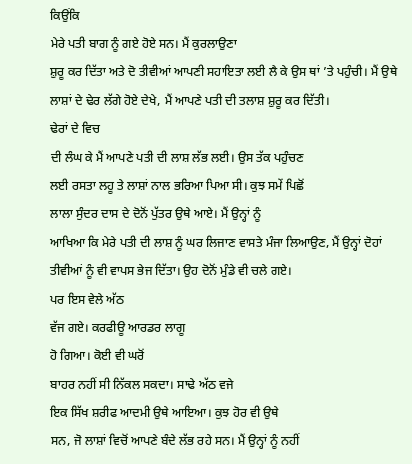ਕਿਉਂਕਿ
ਮੇਰੇ ਪਤੀ ਬਾਗ ਨੂੰ ਗਏ ਹੋਏ ਸਨ। ਮੈਂ ਕੁਰਲਾਉਣਾ
ਸ਼ੁਰੂ ਕਰ ਦਿੱਤਾ ਅਤੇ ਦੋ ਤੀਵੀਆਂ ਆਪਣੀ ਸਹਾਇਤਾ ਲਈ ਲੈ ਕੇ ਉਸ ਥਾਂ ’ਤੇ ਪਹੁੰਚੀ। ਮੈਂ ਉਥੇ ਲਾਸ਼ਾਂ ਦੇ ਢੇਰ ਲੱਗੇ ਹੋਏ ਦੇਖੇ, ਮੈਂ ਆਪਣੇ ਪਤੀ ਦੀ ਤਲਾਸ਼ ਸ਼ੁਰੂ ਕਰ ਦਿੱਤੀ।
ਢੇਰਾਂ ਦੇ ਵਿਚ
ਦੀ ਲੰਘ ਕੇ ਮੈਂ ਆਪਣੇ ਪਤੀ ਦੀ ਲਾਸ਼ ਲੱਭ ਲਈ। ਉਸ ਤੱਕ ਪਹੁੰਚਣ
ਲਈ ਰਸਤਾ ਲਹੂ ਤੇ ਲਾਸ਼ਾਂ ਨਾਲ ਭਰਿਆ ਪਿਆ ਸੀ। ਕੁਝ ਸਮੇਂ ਪਿਛੋਂ
ਲਾਲਾ ਸੁੰਦਰ ਦਾਸ ਦੇ ਦੋਨੋਂ ਪੁੱਤਰ ਉਥੇ ਆਏ। ਮੈਂ ਉਨ੍ਹਾਂ ਨੂੰ
ਆਖਿਆ ਕਿ ਮੇਰੇ ਪਤੀ ਦੀ ਲਾਸ਼ ਨੂੰ ਘਰ ਲਿਜਾਣ ਵਾਸਤੇ ਮੰਜਾ ਲਿਆਉਣ, ਮੈਂ ਉਨ੍ਹਾਂ ਦੋਹਾਂ ਤੀਵੀਆਂ ਨੂੰ ਵੀ ਵਾਪਸ ਭੇਜ ਦਿੱਤਾ। ਉਹ ਦੋਨੋਂ ਮੁੰਡੇ ਵੀ ਚਲੇ ਗਏ।
ਪਰ ਇਸ ਵੇਲੇ ਅੱਠ
ਵੱਜ ਗਏ। ਕਰਫੀਊ ਆਰਡਰ ਲਾਗੂ
ਹੋ ਗਿਆ। ਕੋਈ ਵੀ ਘਰੋਂ
ਬਾਹਰ ਨਹੀਂ ਸੀ ਨਿੱਕਲ ਸਕਦਾ। ਸਾਢੇ ਅੱਠ ਵਜੇ
ਇਕ ਸਿੱਖ ਸ਼ਰੀਫ ਆਦਮੀ ਉਥੇ ਆਇਆ। ਕੁਝ ਹੋਰ ਵੀ ਉਥੇ
ਸਨ, ਜੋ ਲਾਸ਼ਾਂ ਵਿਚੋਂ ਆਪਣੇ ਬੰਦੇ ਲੱਭ ਰਹੇ ਸਨ। ਮੈਂ ਉਨ੍ਹਾਂ ਨੂੰ ਨਹੀਂ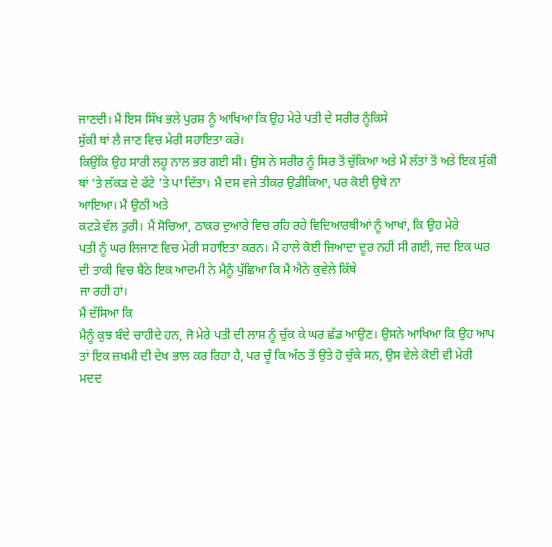ਜਾਣਦੀ। ਮੈਂ ਇਸ ਸਿੱਖ ਭਲੇ ਪੁਰਸ਼ ਨੂੰ ਆਖਿਆ ਕਿ ਉਹ ਮੇਰੇ ਪਤੀ ਦੇ ਸਰੀਰ ਨੂੰਕਿਸੇ
ਸੁੱਕੀ ਥਾਂ ਲੈ ਜਾਣ ਵਿਚ ਮੇਰੀ ਸਹਾਇਤਾ ਕਰੇ।
ਕਿਉਂਕਿ ਉਹ ਸਾਰੀ ਲਹੂ ਨਾਲ ਭਰ ਗਈ ਸੀ। ਉਸ ਨੇ ਸਰੀਰ ਨੂੰ ਸਿਰ ਤੋਂ ਚੁੱਕਿਆ ਅਤੇ ਮੈਂ ਲੱਤਾਂ ਤੋਂ ਅਤੇ ਇਕ ਸੁੱਕੀ
ਥਾਂ ’ਤੇ ਲੱਕੜ ਦੇ ਫੱਟੇ ’ਤੇ ਪਾ ਦਿੱਤਾ। ਮੈਂ ਦਸ ਵਜੇ ਤੀਕਰ ਉਡੀਕਿਆ, ਪਰ ਕੋਈ ਉਥੇ ਨਾ
ਆਇਆ। ਮੈਂ ਉਠੀ ਅਤੇ
ਕਟੜੇ ਵੱਲ ਤੁਰੀ। ਮੈਂ ਸੋਚਿਆ, ਠਾਕਰ ਦੁਆਰੇ ਵਿਚ ਰਹਿ ਰਹੇ ਵਿਦਿਆਰਥੀਆਂ ਨੂੰ ਆਖਾਂ, ਕਿ ਉਹ ਮੇਰੇ
ਪਤੀ ਨੂੰ ਘਰ ਲਿਜਾਣ ਵਿਚ ਮੇਰੀ ਸਹਾਇਤਾ ਕਰਨ। ਮੈਂ ਹਾਲੇ ਕੋਈ ਜ਼ਿਆਦਾ ਦੂਰ ਨਹੀਂ ਸੀ ਗਈ, ਜਦ ਇਕ ਘਰ ਦੀ ਤਾਕੀ ਵਿਚ ਬੈਠੇ ਇਕ ਆਦਮੀ ਨੇ ਮੈਨੂੰ ਪੁੱਛਿਆ ਕਿ ਮੈਂ ਐਨੇ ਕੁਵੇਲੇ ਕਿੱਥੇ
ਜਾ ਰਹੀ ਹਾਂ।
ਮੈਂ ਦੱਸਿਆ ਕਿ
ਮੈਨੂੰ ਕੁਝ ਬੰਦੇ ਚਾਹੀਦੇ ਹਨ, ਜੋ ਮੇਰੇ ਪਤੀ ਦੀ ਲਾਸ਼ ਨੂੰ ਚੁੱਕ ਕੇ ਘਰ ਛੱਡ ਆਉਣ। ਉਸਨੇ ਆਖਿਆ ਕਿ ਉਹ ਆਪ ਤਾਂ ਇਕ ਜ਼ਖਮੀ ਦੀ ਦੇਖ ਭਾਲ ਕਰ ਰਿਹਾ ਹੈ, ਪਰ ਚੂੰ ਕਿ ਅੱਠ ਤੋਂ ਉਤੇ ਹੋ ਚੁੱਕੇ ਸਨ, ਉਸ ਵੇਲੇ ਕੋਈ ਵੀ ਮੇਰੀ
ਮਦਦ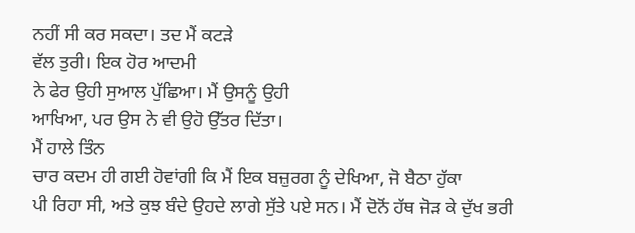ਨਹੀਂ ਸੀ ਕਰ ਸਕਦਾ। ਤਦ ਮੈਂ ਕਟੜੇ
ਵੱਲ ਤੁਰੀ। ਇਕ ਹੋਰ ਆਦਮੀ
ਨੇ ਫੇਰ ਉਹੀ ਸੁਆਲ ਪੁੱਛਿਆ। ਮੈਂ ਉਸਨੂੰ ਉਹੀ
ਆਖਿਆ, ਪਰ ਉਸ ਨੇ ਵੀ ਉਹੋ ਉੱਤਰ ਦਿੱਤਾ।
ਮੈਂ ਹਾਲੇ ਤਿੰਨ
ਚਾਰ ਕਦਮ ਹੀ ਗਈ ਹੋਵਾਂਗੀ ਕਿ ਮੈਂ ਇਕ ਬਜ਼ੁਰਗ ਨੂੰ ਦੇਖਿਆ, ਜੋ ਬੈਠਾ ਹੁੱਕਾ
ਪੀ ਰਿਹਾ ਸੀ, ਅਤੇ ਕੁਝ ਬੰਦੇ ਉਹਦੇ ਲਾਗੇ ਸੁੱਤੇ ਪਏ ਸਨ। ਮੈਂ ਦੋਨੋਂ ਹੱਥ ਜੋੜ ਕੇ ਦੁੱਖ ਭਰੀ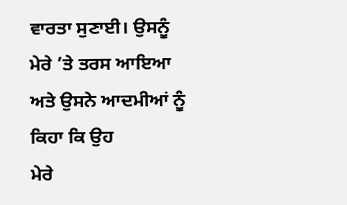ਵਾਰਤਾ ਸੁਣਾਈ। ਉਸਨੂੰ ਮੇਰੇ ’ਤੇ ਤਰਸ ਆਇਆ ਅਤੇ ਉਸਨੇ ਆਦਮੀਆਂ ਨੂੰ ਕਿਹਾ ਕਿ ਉਹ
ਮੇਰੇ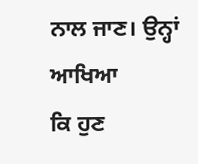ਨਾਲ ਜਾਣ। ਉਨ੍ਹਾਂ ਆਖਿਆ
ਕਿ ਹੁਣ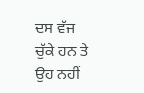ਦਸ ਵੱਜ ਚੁੱਕੇ ਹਨ ਤੇ ਉਹ ਨਹੀਂ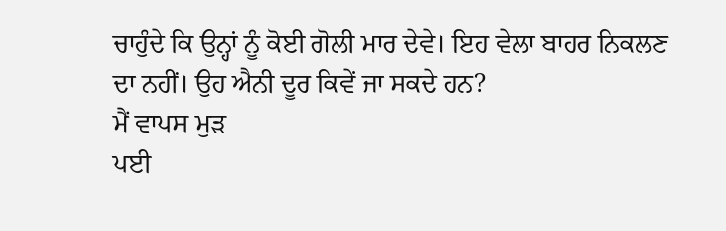ਚਾਹੁੰਦੇ ਕਿ ਉਨ੍ਹਾਂ ਨੂੰ ਕੋਈ ਗੋਲੀ ਮਾਰ ਦੇਵੇ। ਇਹ ਵੇਲਾ ਬਾਹਰ ਨਿਕਲਣ ਦਾ ਨਹੀਂ। ਉਹ ਐਨੀ ਦੂਰ ਕਿਵੇਂ ਜਾ ਸਕਦੇ ਹਨ?
ਮੈਂ ਵਾਪਸ ਮੁੜ
ਪਈ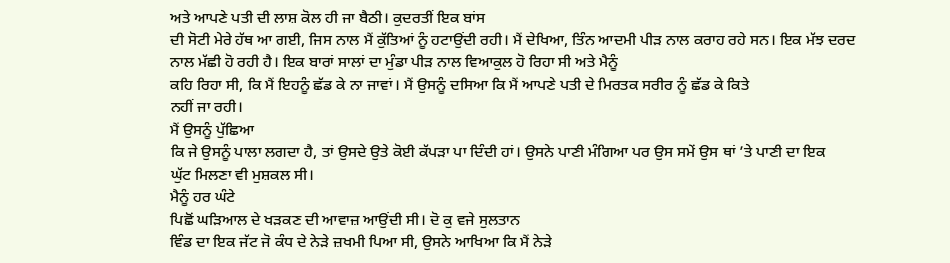ਅਤੇ ਆਪਣੇ ਪਤੀ ਦੀ ਲਾਸ਼ ਕੋਲ ਹੀ ਜਾ ਬੈਠੀ। ਕੁਦਰਤੀਂ ਇਕ ਬਾਂਸ
ਦੀ ਸੋਟੀ ਮੇਰੇ ਹੱਥ ਆ ਗਈ, ਜਿਸ ਨਾਲ ਮੈਂ ਕੁੱਤਿਆਂ ਨੂੰ ਹਟਾਉਂਦੀ ਰਹੀ। ਮੈਂ ਦੇਖਿਆ, ਤਿੰਨ ਆਦਮੀ ਪੀੜ ਨਾਲ ਕਰਾਹ ਰਹੇ ਸਨ। ਇਕ ਮੱਝ ਦਰਦ ਨਾਲ ਮੱਛੀ ਹੋ ਰਹੀ ਹੈ। ਇਕ ਬਾਰਾਂ ਸਾਲਾਂ ਦਾ ਮੁੰਡਾ ਪੀੜ ਨਾਲ ਵਿਆਕੁਲ ਹੋ ਰਿਹਾ ਸੀ ਅਤੇ ਮੈਨੂੰ
ਕਹਿ ਰਿਹਾ ਸੀ, ਕਿ ਮੈਂ ਇਹਨੂੰ ਛੱਡ ਕੇ ਨਾ ਜਾਵਾਂ। ਮੈਂ ਉਸਨੂੰ ਦਸਿਆ ਕਿ ਮੈਂ ਆਪਣੇ ਪਤੀ ਦੇ ਮਿਰਤਕ ਸਰੀਰ ਨੂੰ ਛੱਡ ਕੇ ਕਿਤੇ
ਨਹੀਂ ਜਾ ਰਹੀ।
ਮੈਂ ਉਸਨੂੰ ਪੁੱਛਿਆ
ਕਿ ਜੇ ਉਸਨੂੰ ਪਾਲਾ ਲਗਦਾ ਹੈ, ਤਾਂ ਉਸਦੇ ਉਤੇ ਕੋਈ ਕੱਪੜਾ ਪਾ ਦਿੰਦੀ ਹਾਂ। ਉਸਨੇ ਪਾਣੀ ਮੰਗਿਆ ਪਰ ਉਸ ਸਮੇਂ ਉਸ ਥਾਂ ’ਤੇ ਪਾਣੀ ਦਾ ਇਕ
ਘੁੱਟ ਮਿਲਣਾ ਵੀ ਮੁਸ਼ਕਲ ਸੀ।
ਮੈਨੂੰ ਹਰ ਘੰਟੇ
ਪਿਛੋਂ ਘੜਿਆਲ ਦੇ ਖੜਕਣ ਦੀ ਆਵਾਜ਼ ਆਉਂਦੀ ਸੀ। ਦੋ ਕੁ ਵਜੇ ਸੁਲਤਾਨ
ਵਿੰਡ ਦਾ ਇਕ ਜੱਟ ਜੋ ਕੰਧ ਦੇ ਨੇੜੇ ਜ਼ਖਮੀ ਪਿਆ ਸੀ, ਉਸਨੇ ਆਖਿਆ ਕਿ ਮੈਂ ਨੇੜੇ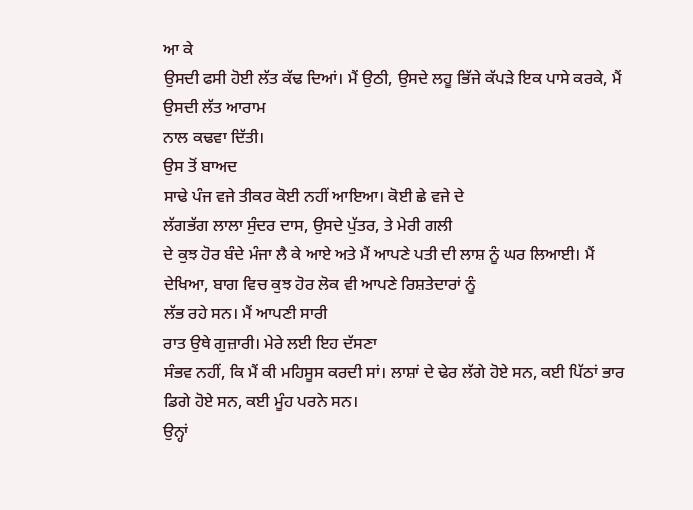ਆ ਕੇ
ਉਸਦੀ ਫਸੀ ਹੋਈ ਲੱਤ ਕੱਢ ਦਿਆਂ। ਮੈਂ ਉਠੀ, ਉਸਦੇ ਲਹੂ ਭਿੱਜੇ ਕੱਪੜੇ ਇਕ ਪਾਸੇ ਕਰਕੇ, ਮੈਂ ਉਸਦੀ ਲੱਤ ਆਰਾਮ
ਨਾਲ ਕਢਵਾ ਦਿੱਤੀ।
ਉਸ ਤੋਂ ਬਾਅਦ
ਸਾਢੇ ਪੰਜ ਵਜੇ ਤੀਕਰ ਕੋਈ ਨਹੀਂ ਆਇਆ। ਕੋਈ ਛੇ ਵਜੇ ਦੇ
ਲੱਗਭੱਗ ਲਾਲਾ ਸੁੰਦਰ ਦਾਸ, ਉਸਦੇ ਪੁੱਤਰ, ਤੇ ਮੇਰੀ ਗਲੀ
ਦੇ ਕੁਝ ਹੋਰ ਬੰਦੇ ਮੰਜਾ ਲੈ ਕੇ ਆਏ ਅਤੇ ਮੈਂ ਆਪਣੇ ਪਤੀ ਦੀ ਲਾਸ਼ ਨੂੰ ਘਰ ਲਿਆਈ। ਮੈਂ ਦੇਖਿਆ, ਬਾਗ ਵਿਚ ਕੁਝ ਹੋਰ ਲੋਕ ਵੀ ਆਪਣੇ ਰਿਸ਼ਤੇਦਾਰਾਂ ਨੂੰ
ਲੱਭ ਰਹੇ ਸਨ। ਮੈਂ ਆਪਣੀ ਸਾਰੀ
ਰਾਤ ਉਥੇ ਗੁਜ਼ਾਰੀ। ਮੇਰੇ ਲਈ ਇਹ ਦੱਸਣਾ
ਸੰਭਵ ਨਹੀਂ, ਕਿ ਮੈਂ ਕੀ ਮਹਿਸੂਸ ਕਰਦੀ ਸਾਂ। ਲਾਸ਼ਾਂ ਦੇ ਢੇਰ ਲੱਗੇ ਹੋਏ ਸਨ, ਕਈ ਪਿੱਠਾਂ ਭਾਰ
ਡਿਗੇ ਹੋਏ ਸਨ, ਕਈ ਮੂੰਹ ਪਰਨੇ ਸਨ।
ਉਨ੍ਹਾਂ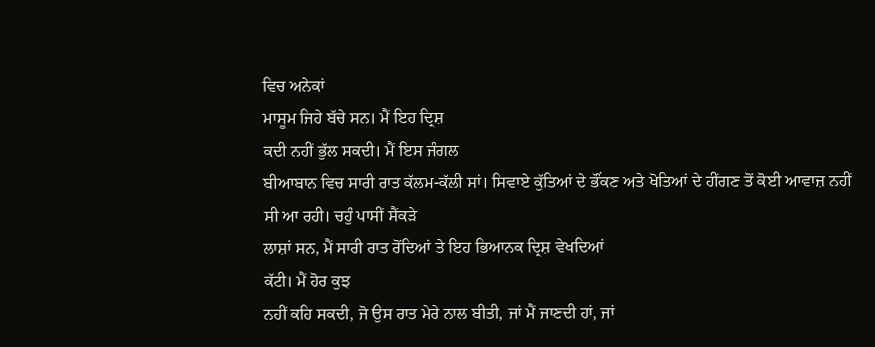ਵਿਚ ਅਨੇਕਾਂ
ਮਾਸੂਮ ਜਿਹੇ ਬੱਚੇ ਸਨ। ਮੈਂ ਇਹ ਦ੍ਰਿਸ਼
ਕਦੀ ਨਹੀਂ ਭੁੱਲ ਸਕਦੀ। ਮੈਂ ਇਸ ਜੰਗਲ
ਬੀਆਬਾਨ ਵਿਚ ਸਾਰੀ ਰਾਤ ਕੱਲਮ-ਕੱਲੀ ਸਾਂ। ਸਿਵਾਏ ਕੁੱਤਿਆਂ ਦੇ ਭੌਂਕਣ ਅਤੇ ਖੋਤਿਆਂ ਦੇ ਹੀਂਗਣ ਤੋਂ ਕੋਈ ਆਵਾਜ਼ ਨਹੀਂ
ਸੀ ਆ ਰਹੀ। ਚਹੁੰ ਪਾਸੀਂ ਸੈਂਕੜੇ
ਲਾਸ਼ਾਂ ਸਨ, ਮੈਂ ਸਾਰੀ ਰਾਤ ਰੋਂਦਿਆਂ ਤੇ ਇਹ ਭਿਆਨਕ ਦ੍ਰਿਸ਼ ਵੇਖਦਿਆਂ
ਕੱਟੀ। ਮੈਂ ਹੋਰ ਕੁਝ
ਨਹੀਂ ਕਹਿ ਸਕਦੀ, ਜੋ ਉਸ ਰਾਤ ਮੇਰੇ ਨਾਲ ਬੀਤੀ, ਜਾਂ ਮੈਂ ਜਾਣਦੀ ਹਾਂ, ਜਾਂ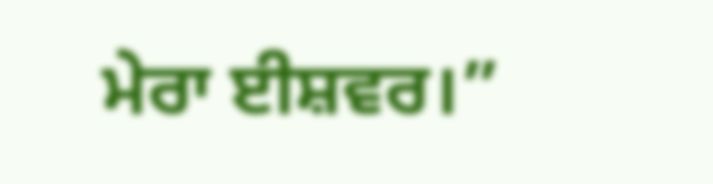ਮੇਰਾ ਈਸ਼ਵਰ।”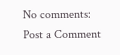No comments:
Post a Comment